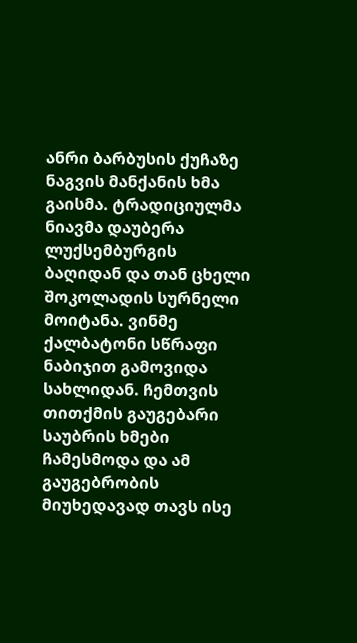ანრი ბარბუსის ქუჩაზე ნაგვის მანქანის ხმა გაისმა. ტრადიციულმა ნიავმა დაუბერა ლუქსემბურგის ბაღიდან და თან ცხელი შოკოლადის სურნელი მოიტანა. ვინმე ქალბატონი სწრაფი ნაბიჯით გამოვიდა სახლიდან. ჩემთვის თითქმის გაუგებარი საუბრის ხმები ჩამესმოდა და ამ გაუგებრობის მიუხედავად თავს ისე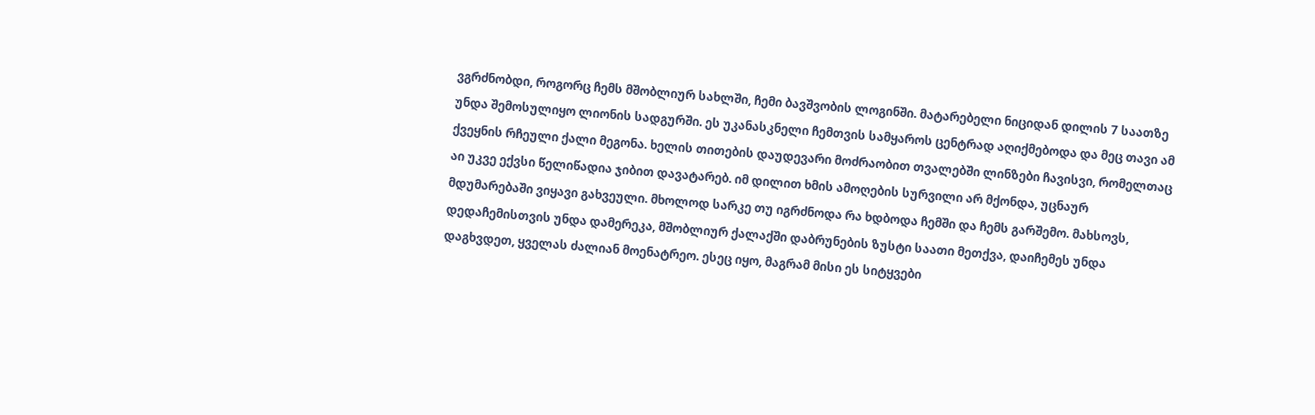ვგრძნობდი, როგორც ჩემს მშობლიურ სახლში, ჩემი ბავშვობის ლოგინში. მატარებელი ნიციდან დილის 7 საათზე უნდა შემოსულიყო ლიონის სადგურში. ეს უკანასკნელი ჩემთვის სამყაროს ცენტრად აღიქმებოდა და მეც თავი ამ ქვეყნის რჩეული ქალი მეგონა. ხელის თითების დაუდევარი მოძრაობით თვალებში ლინზები ჩავისვი, რომელთაც აი უკვე ექვსი წელიწადია ჯიბით დავატარებ. იმ დილით ხმის ამოღების სურვილი არ მქონდა, უცნაურ მდუმარებაში ვიყავი გახვეული. მხოლოდ სარკე თუ იგრძნოდა რა ხდბოდა ჩემში და ჩემს გარშემო. მახსოვს, დედაჩემისთვის უნდა დამერეკა, მშობლიურ ქალაქში დაბრუნების ზუსტი საათი მეთქვა, დაიჩემეს უნდა დაგხვდეთ, ყველას ძალიან მოენატრეო. ესეც იყო, მაგრამ მისი ეს სიტყვები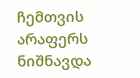ჩემთვის არაფერს ნიშნავდა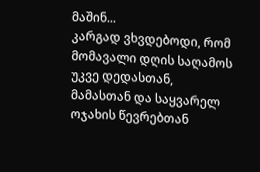მაშინ...
კარგად ვხვდებოდი, რომ მომავალი დღის საღამოს უკვე დედასთან, მამასთან და საყვარელ ოჯახის წევრებთან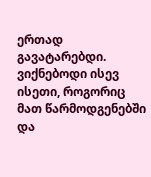ერთად გავატარებდი. ვიქნებოდი ისევ ისეთი, როგორიც მათ წარმოდგენებში და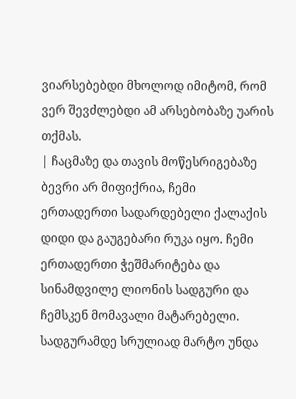ვიარსებებდი მხოლოდ იმიტომ, რომ ვერ შევძლებდი ამ არსებობაზე უარის თქმას.
| ჩაცმაზე და თავის მოწესრიგებაზე ბევრი არ მიფიქრია, ჩემი ერთადერთი სადარდებელი ქალაქის დიდი და გაუგებარი რუკა იყო. ჩემი ერთადერთი ჭეშმარიტება და სინამდვილე ლიონის სადგური და ჩემსკენ მომავალი მატარებელი. სადგურამდე სრულიად მარტო უნდა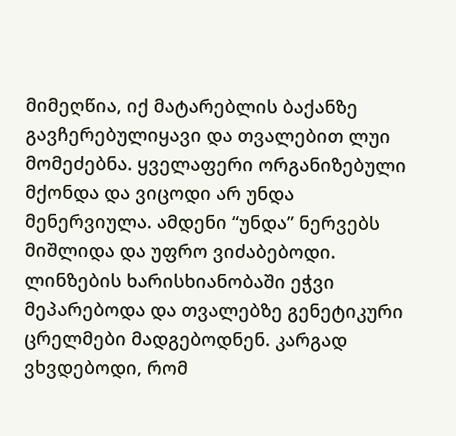მიმეღწია, იქ მატარებლის ბაქანზე გავჩერებულიყავი და თვალებით ლუი მომეძებნა. ყველაფერი ორგანიზებული მქონდა და ვიცოდი არ უნდა მენერვიულა. ამდენი “უნდა” ნერვებს მიშლიდა და უფრო ვიძაბებოდი. ლინზების ხარისხიანობაში ეჭვი მეპარებოდა და თვალებზე გენეტიკური ცრელმები მადგებოდნენ. კარგად ვხვდებოდი, რომ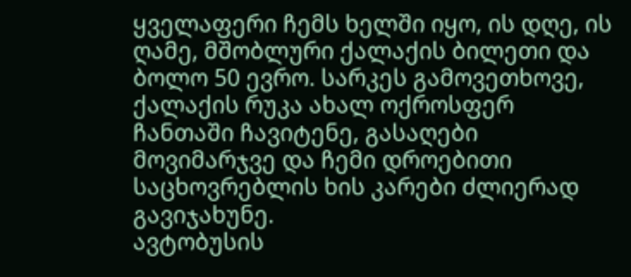ყველაფერი ჩემს ხელში იყო, ის დღე, ის ღამე, მშობლური ქალაქის ბილეთი და ბოლო 50 ევრო. სარკეს გამოვეთხოვე, ქალაქის რუკა ახალ ოქროსფერ ჩანთაში ჩავიტენე, გასაღები მოვიმარჯვე და ჩემი დროებითი საცხოვრებლის ხის კარები ძლიერად გავიჯახუნე.
ავტობუსის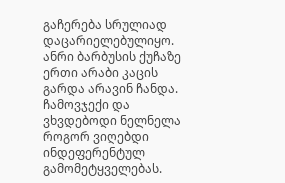გაჩერება სრულიად დაცარიელებულიყო. ანრი ბარბუსის ქუჩაზე ერთი არაბი კაცის გარდა არავინ ჩანდა. ჩამოვჯექი და ვხვდებოდი ნელნელა როგორ ვიღებდი ინდეფერენტულ გამომეტყველებას.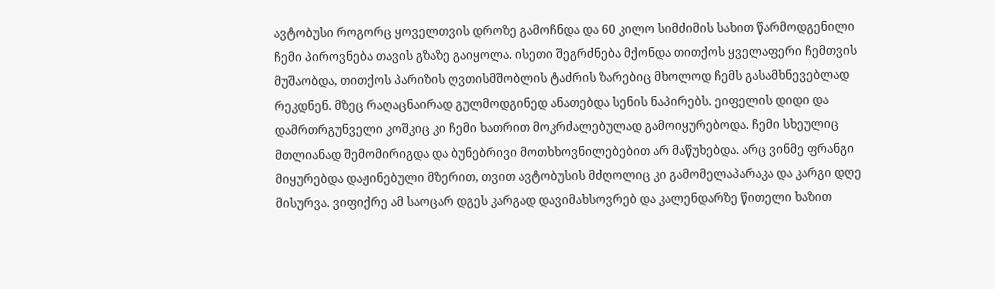ავტობუსი როგორც ყოველთვის დროზე გამოჩნდა და 60 კილო სიმძიმის სახით წარმოდგენილი ჩემი პიროვნება თავის გზაზე გაიყოლა. ისეთი შეგრძნება მქონდა თითქოს ყველაფერი ჩემთვის მუშაობდა, თითქოს პარიზის ღვთისმშობლის ტაძრის ზარებიც მხოლოდ ჩემს გასამხნევებლად რეკდნენ. მზეც რაღაცნაირად გულმოდგინედ ანათებდა სენის ნაპირებს. ეიფელის დიდი და დამრთრგუნველი კოშკიც კი ჩემი ხათრით მოკრძალებულად გამოიყურებოდა. ჩემი სხეულიც მთლიანად შემომირიგდა და ბუნებრივი მოთხხოვნილებებით არ მაწუხებდა. არც ვინმე ფრანგი მიყურებდა დაჟინებული მზერით, თვით ავტობუსის მძღოლიც კი გამომელაპარაკა და კარგი დღე მისურვა. ვიფიქრე ამ საოცარ დგეს კარგად დავიმახსოვრებ და კალენდარზე წითელი ხაზით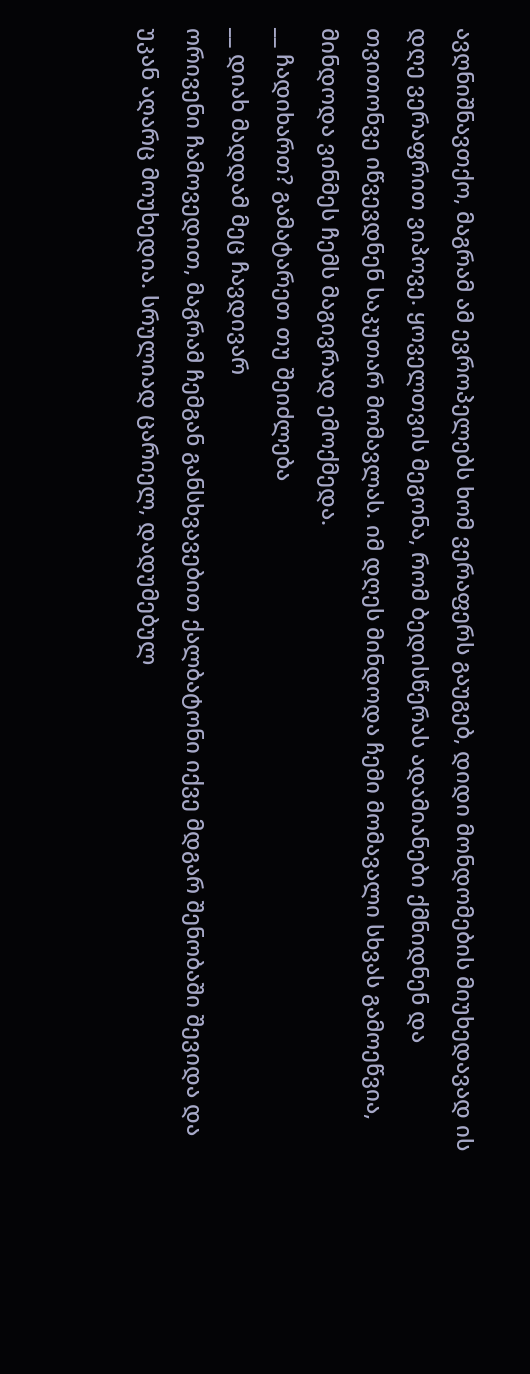ავღნიშნავთქო, მაგრამ ამ ევროპელებს ხომ ვერაფერს გაუგებ, დიდი მონდომების მიუხედავად ის დღე ვერაფრით ვიპოვე. ყოველთვის მეგონა, რომ ბედისწერას ადამიანები ქმნიდნენ და თვითონვე იწვევდნენ საკუთარ მომავლას. იმ დღეს მინდოდა ჩემი მომავალი სხვას გამოეწვია, მინდოდა ვინმეს ჩემს მაგივრად ემოქმედა.
__ ჩადიხართ? გამატარეთ თუ შეიძლება
__ დიახ მადდამ მეც ჩავდივარ
ორივენი ჩამოვედით, მაგრამ ჩემგან განსხვავებით ქალბატონი იქვე მდგარ შენობაში შევიდა და უკან აღარც მოუხედია. სრულიად ცარიელ, დადუმებულ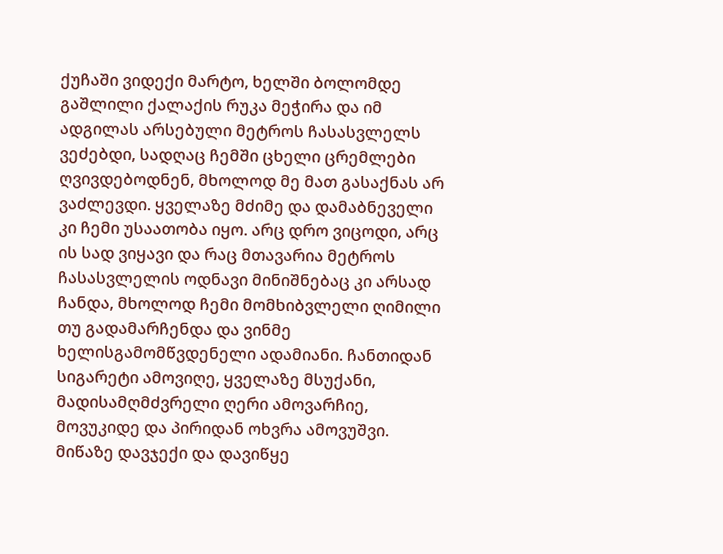ქუჩაში ვიდექი მარტო, ხელში ბოლომდე გაშლილი ქალაქის რუკა მეჭირა და იმ ადგილას არსებული მეტროს ჩასასვლელს ვეძებდი, სადღაც ჩემში ცხელი ცრემლები ღვივდებოდნენ, მხოლოდ მე მათ გასაქნას არ ვაძლევდი. ყველაზე მძიმე და დამაბნეველი კი ჩემი უსაათობა იყო. არც დრო ვიცოდი, არც ის სად ვიყავი და რაც მთავარია მეტროს ჩასასვლელის ოდნავი მინიშნებაც კი არსად ჩანდა, მხოლოდ ჩემი მომხიბვლელი ღიმილი თუ გადამარჩენდა და ვინმე ხელისგამომწვდენელი ადამიანი. ჩანთიდან სიგარეტი ამოვიღე, ყველაზე მსუქანი, მადისამღმძვრელი ღერი ამოვარჩიე, მოვუკიდე და პირიდან ოხვრა ამოვუშვი. მიწაზე დავჯექი და დავიწყე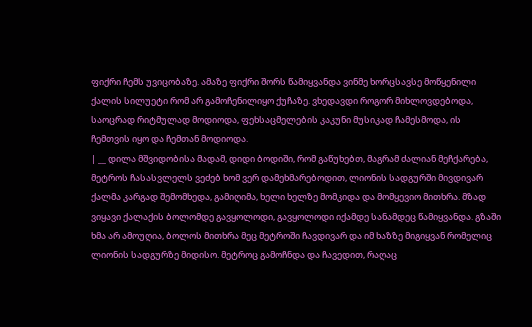ფიქრი ჩემს უვიცობაზე. ამაზე ფიქრი შორს წამიყვანდა ვინმე ხორცსავსე მოწყენილი ქალის სილუეტი რომ არ გამოჩენილიყო ქუჩაზე. ვხედავდი როგორ მიხლოვდებოდა, საოცრად რიტმულად მოდიოდა, ფეხსაცმელების კაკუნი მუსიკად ჩამესმოდა, ის ჩემთვის იყო და ჩემთან მოდიოდა.
| __ დილა მშვიდობისა მადამ, დიდი ბოდიში, რომ გაწუხებთ, მაგრამ ძალიან მეჩქარება, მეტროს ჩასასვლელს ვეძებ ხომ ვერ დამეხმარებოდით, ლიონის სადგურში მივდივარ
ქალმა კარგად შემომხედა, გამიღიმა, ხელი ხელზე მომკიდა და მომყევიო მითხრა. მზად ვიყავი ქალაქის ბოლომდე გავყოლოდი, გავყოლოდი იქამდე სანამდეც წამიყვანდა. გზაში ხმა არ ამოუღია, ბოლოს მითხრა მეც მეტროში ჩავდივარ და იმ ხაზზე მიგიყვან რომელიც ლიონის სადგურზე მიდისო. მეტროც გამოჩნდა და ჩავედით, რაღაც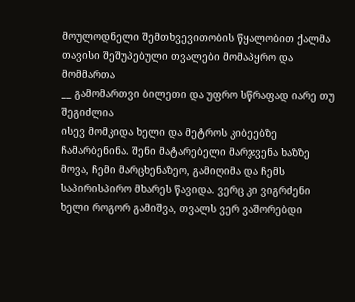მოულოდნელი შემთხვევითობის წყალობით ქალმა თავისი შეშუპებული თვალები მომაპყრო და მომმართა
__ გამომართვი ბილეთი და უფრო სწრაფად იარე თუ შეგიძლია
ისევ მომკიდა ხელი და მეტროს კიბეებზე ჩამარბენინა. შენი მატარებელი მარჯვენა ხაზზე მოვა, ჩემი მარცხენაზეო, გამიღიმა და ჩემს საპირისპირო მხარეს წავიდა. ვერც კი ვიგრძენი ხელი როგორ გამიშვა, თვალს ვერ ვაშორებდი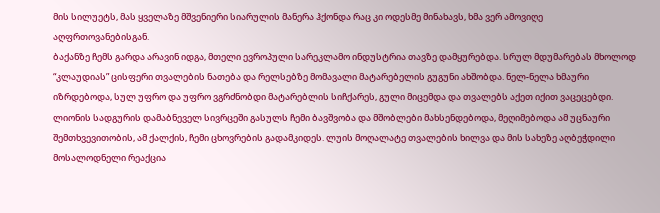მის სილუეტს, მას ყველაზე მშვენიერი სიარულის მანერა ჰქონდა რაც კი ოდესმე მინახავს, ხმა ვერ ამოვიღე აღფრთოვანებისგან.
ბაქანზე ჩემს გარდა არავინ იდგა, მთელი ევროპული სარეკლამო ინდუსტრია თავზე დამყურებდა. სრულ მდუმარებას მხოლოდ “კლაუდიას” ცისფერი თვალების ნათება და რელსებზე მომავალი მატარებელის გუგუნი ახშობდა. ნელ-ნელა ხმაური იზრდებოდა, სულ უფრო და უფრო ვგრძნობდი მატარებლის სიჩქარეს, გული მიცემდა და თვალებს აქეთ იქით ვაცეცებდი. ლიონის სადგურის დამაბნეველ სივრცეში გასულს ჩემი ბავშვობა და მშობლები მახსენდებოდა, მეღიმებოდა ამ უცნაური შემთხვევითობის, ამ ქალქის, ჩემი ცხოვრების გადამკიდეს. ლუის მოღალატე თვალების ხილვა და მის სახეზე აღბეჭდილი მოსალოდნელი რეაქცია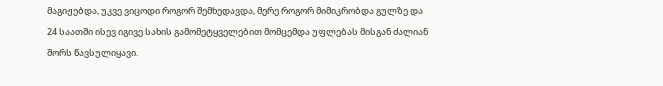მაგიჟებდა, უკვე ვიცოდი როგორ შემხედავდა, მერე როგორ მიმიკრობდა გულზე და 24 საათში ისევ იგივე სახის გამომეტყველებით მომცემდა უფლებას მისგან ძალიან შორს წავსულიყავი.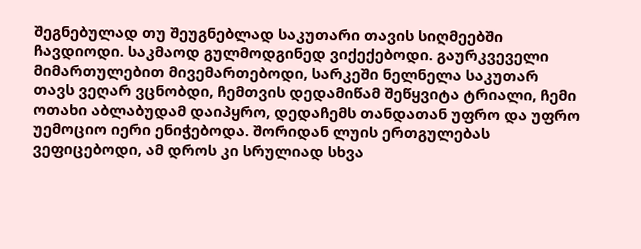შეგნებულად თუ შეუგნებლად საკუთარი თავის სიღმეებში ჩავდიოდი. საკმაოდ გულმოდგინედ ვიქექებოდი. გაურკვეველი მიმართულებით მივემართებოდი, სარკეში ნელნელა საკუთარ თავს ვეღარ ვცნობდი, ჩემთვის დედამიწამ შეწყვიტა ტრიალი, ჩემი ოთახი აბლაბუდამ დაიპყრო, დედაჩემს თანდათან უფრო და უფრო უემოციო იერი ენიჭებოდა. შორიდან ლუის ერთგულებას ვეფიცებოდი, ამ დროს კი სრულიად სხვა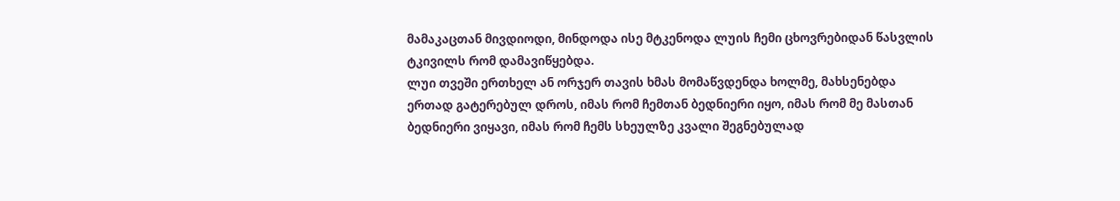მამაკაცთან მივდიოდი, მინდოდა ისე მტკენოდა ლუის ჩემი ცხოვრებიდან წასვლის ტკივილს რომ დამავიწყებდა.
ლუი თვეში ერთხელ ან ორჯერ თავის ხმას მომაწვდენდა ხოლმე, მახსენებდა ერთად გატერებულ დროს, იმას რომ ჩემთან ბედნიერი იყო, იმას რომ მე მასთან ბედნიერი ვიყავი, იმას რომ ჩემს სხეულზე კვალი შეგნებულად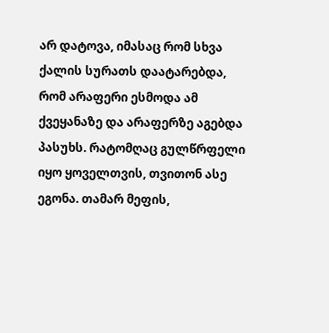არ დატოვა, იმასაც რომ სხვა ქალის სურათს დაატარებდა, რომ არაფერი ესმოდა ამ ქვეყანაზე და არაფერზე აგებდა პასუხს. რატომღაც გულწრფელი იყო ყოველთვის, თვითონ ასე ეგონა. თამარ მეფის,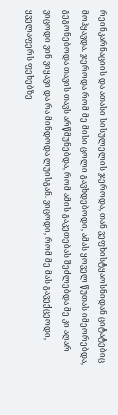რეინკარნაციის და ათასი სისულელის ჯეროდა, თან ვეფხისტყაოსნიდან ციტატებიც მოჰყავდა. ჯეროდა რომ მე მისი ცოლი გავხდებოდი, ამას ყოველ წუთას იმეორებდა, გეგონებოდა თავის თავს არწმუნებდა, რომ ამის გაკეთებას შეძლებდა მე კი აღარ ვიცოდი ვინ ვიყავი და რა მინდოდა ლუისგან. ვიცოდი, რომ მე მას გავექცეოდი, ყველაფერს ფეხებზე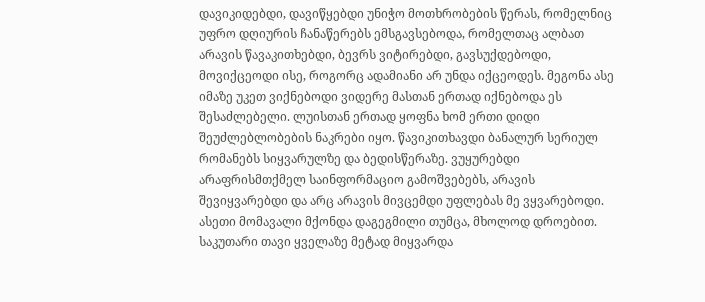დავიკიდებდი, დავიწყებდი უნიჭო მოთხრობების წერას, რომელნიც უფრო დღიურის ჩანაწერებს ემსგავსებოდა, რომელთაც ალბათ არავის წავაკითხებდი, ბევრს ვიტირებდი, გავსუქდებოდი, მოვიქცეოდი ისე, როგორც ადამიანი არ უნდა იქცეოდეს. მეგონა ასე იმაზე უკეთ ვიქნებოდი ვიდერე მასთან ერთად იქნებოდა ეს შესაძლებელი. ლუისთან ერთად ყოფნა ხომ ერთი დიდი შეუძლებლობების ნაკრები იყო. წავიკითხავდი ბანალურ სერიულ რომანებს სიყვარულზე და ბედისწერაზე. ვუყურებდი არაფრისმთქმელ საინფორმაციო გამოშვებებს, არავის შევიყვარებდი და არც არავის მივცემდი უფლებას მე ვყვარებოდი. ასეთი მომავალი მქონდა დაგეგმილი თუმცა, მხოლოდ დროებით. საკუთარი თავი ყველაზე მეტად მიყვარდა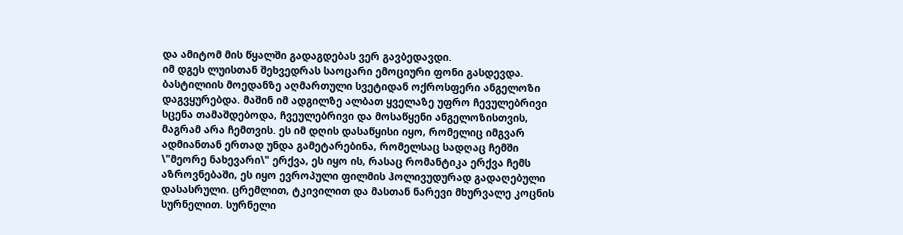და ამიტომ მის წყალში გადაგდებას ვერ გავბედავდი.
იმ დგეს ლუისთან შეხვედრას საოცარი ემოციური ფონი გასდევდა. ბასტილიის მოედანზე აღმართული სვეტიდან ოქროსფერი ანგელოზი დაგვყურებდა. მაშინ იმ ადგილზე ალბათ ყველაზე უფრო ჩევულებრივი სცენა თამაშდებოდა, ჩვეულებრივი და მოსაწყენი ანგელოზისთვის, მაგრამ არა ჩემთვის. ეს იმ დღის დასაწყისი იყო, რომელიც იმგვარ ადმიანთან ერთად უნდა გამეტარებინა, რომელსაც სადღაც ჩემში \"მეორე ნახევარი\" ერქვა, ეს იყო ის, რასაც რომანტიკა ერქვა ჩემს აზროვნებაში, ეს იყო ევროპული ფილმის ჰოლივუდურად გადაღებული დასასრული. ცრემლით, ტკივილით და მასთან ნარევი მხურვალე კოცნის სურნელით. სურნელი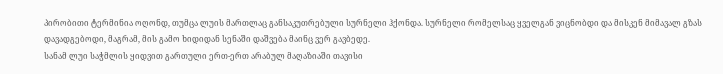პირობითი ტერმინია ოღონდ, თუმცა ლუის მართლაც განსაკუთრებული სურნელი ჰქონდა. სურნელი რომელსაც ყველგან ვიცნობდი და მისკენ მიმავალ გზას დავადგებოდი, მაგრამ, მის გამო ხიდიდან სენაში დაშვება მაინც ვერ გავბედე.
სანამ ლუი საჭმლის ყიდვით გართული ერთ-ერთ არაბულ მაღაზიაში თავისი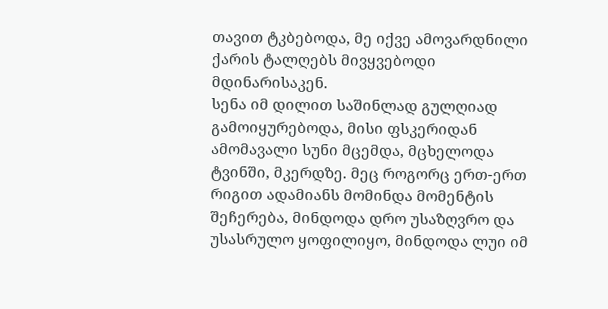თავით ტკბებოდა, მე იქვე ამოვარდნილი ქარის ტალღებს მივყვებოდი მდინარისაკენ.
სენა იმ დილით საშინლად გულღიად გამოიყურებოდა, მისი ფსკერიდან ამომავალი სუნი მცემდა, მცხელოდა ტვინში, მკერდზე. მეც როგორც ერთ-ერთ რიგით ადამიანს მომინდა მომენტის შეჩერება, მინდოდა დრო უსაზღვრო და უსასრულო ყოფილიყო, მინდოდა ლუი იმ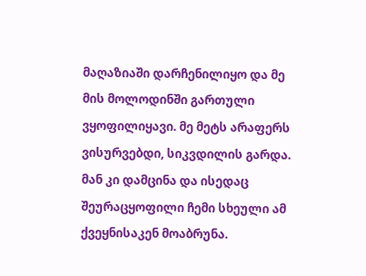მაღაზიაში დარჩენილიყო და მე მის მოლოდინში გართული ვყოფილიყავი. მე მეტს არაფერს ვისურვებდი, სიკვდილის გარდა. მან კი დამცინა და ისედაც შეურაცყოფილი ჩემი სხეული ამ ქვეყნისაკენ მოაბრუნა.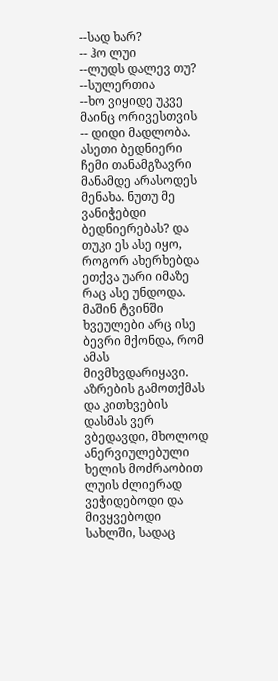--სად ხარ?
-- ჰო ლუი
--ლუდს დალევ თუ?
--სულერთია
--ხო ვიყიდე უკვე მაინც ორივესთვის
-- დიდი მადლობა.
ასეთი ბედნიერი ჩემი თანამგზავრი მანამდე არასოდეს მენახა. ნუთუ მე ვანიჭებდი ბედნიერებას? და თუკი ეს ასე იყო, როგორ ახერხებდა ეთქვა უარი იმაზე რაც ასე უნდოდა. მაშინ ტვინში ხვეულები არც ისე ბევრი მქონდა, რომ ამას მივმხვდარიყავი. აზრების გამოთქმას და კითხვების დასმას ვერ ვბედავდი, მხოლოდ ანერვიულებული ხელის მოძრაობით ლუის ძლიერად ვეჭიდებოდი და მივყვებოდი სახლში, სადაც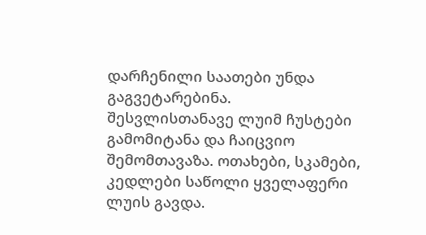დარჩენილი საათები უნდა გაგვეტარებინა.
შესვლისთანავე ლუიმ ჩუსტები გამომიტანა და ჩაიცვიო შემომთავაზა. ოთახები, სკამები, კედლები საწოლი ყველაფერი ლუის გავდა.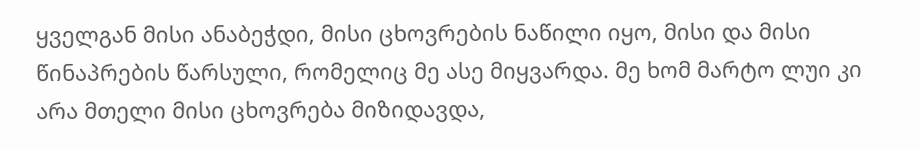ყველგან მისი ანაბეჭდი, მისი ცხოვრების ნაწილი იყო, მისი და მისი წინაპრების წარსული, რომელიც მე ასე მიყვარდა. მე ხომ მარტო ლუი კი არა მთელი მისი ცხოვრება მიზიდავდა,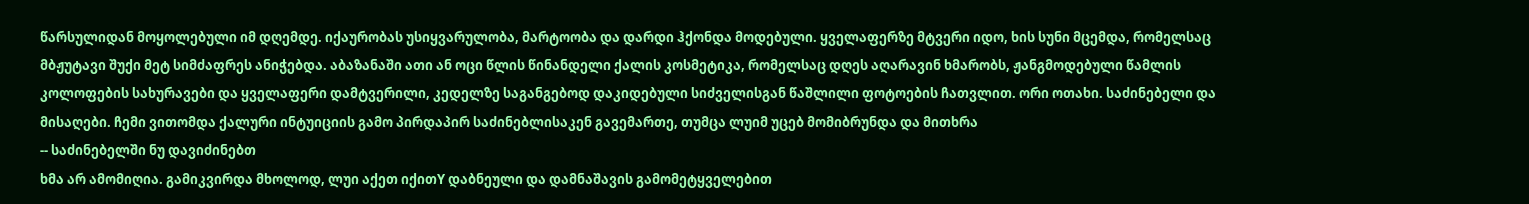წარსულიდან მოყოლებული იმ დღემდე. იქაურობას უსიყვარულობა, მარტოობა და დარდი ჰქონდა მოდებული. ყველაფერზე მტვერი იდო, ხის სუნი მცემდა, რომელსაც მბჟუტავი შუქი მეტ სიმძაფრეს ანიჭებდა. აბაზანაში ათი ან ოცი წლის წინანდელი ქალის კოსმეტიკა, რომელსაც დღეს აღარავინ ხმარობს, ჟანგმოდებული წამლის კოლოფების სახურავები და ყველაფერი დამტვერილი, კედელზე საგანგებოდ დაკიდებული სიძველისგან წაშლილი ფოტოების ჩათვლით. ორი ოთახი. საძინებელი და მისაღები. ჩემი ვითომდა ქალური ინტუიციის გამო პირდაპირ საძინებლისაკენ გავემართე, თუმცა ლუიმ უცებ მომიბრუნდა და მითხრა
-- საძინებელში ნუ დავიძინებთ
ხმა არ ამომიღია. გამიკვირდა მხოლოდ, ლუი აქეთ იქითY დაბნეული და დამნაშავის გამომეტყველებით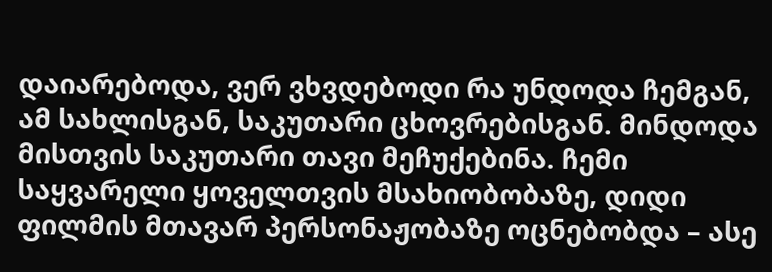დაიარებოდა, ვერ ვხვდებოდი რა უნდოდა ჩემგან, ამ სახლისგან, საკუთარი ცხოვრებისგან. მინდოდა მისთვის საკუთარი თავი მეჩუქებინა. ჩემი საყვარელი ყოველთვის მსახიობობაზე, დიდი ფილმის მთავარ პერსონაჟობაზე ოცნებობდა – ასე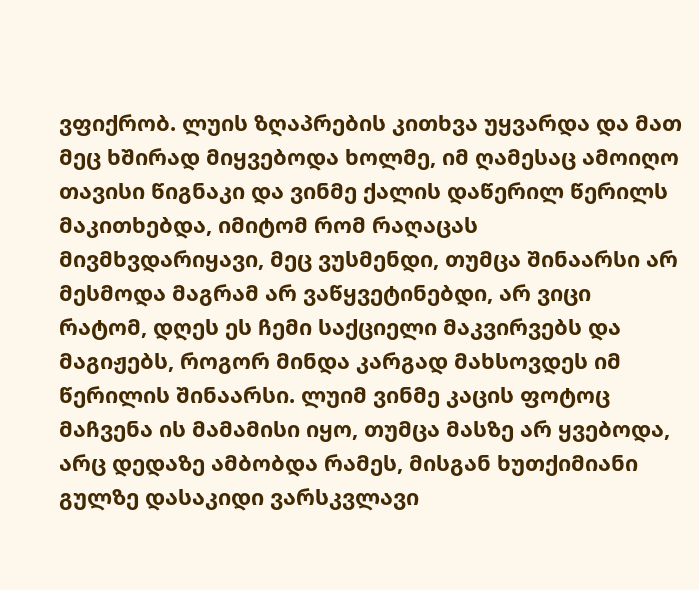ვფიქრობ. ლუის ზღაპრების კითხვა უყვარდა და მათ მეც ხშირად მიყვებოდა ხოლმე, იმ ღამესაც ამოიღო თავისი წიგნაკი და ვინმე ქალის დაწერილ წერილს მაკითხებდა, იმიტომ რომ რაღაცას მივმხვდარიყავი, მეც ვუსმენდი, თუმცა შინაარსი არ მესმოდა მაგრამ არ ვაწყვეტინებდი, არ ვიცი რატომ, დღეს ეს ჩემი საქციელი მაკვირვებს და მაგიჟებს, როგორ მინდა კარგად მახსოვდეს იმ წერილის შინაარსი. ლუიმ ვინმე კაცის ფოტოც მაჩვენა ის მამამისი იყო, თუმცა მასზე არ ყვებოდა, არც დედაზე ამბობდა რამეს, მისგან ხუთქიმიანი გულზე დასაკიდი ვარსკვლავი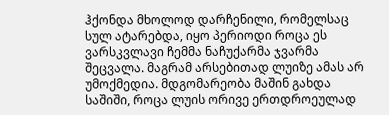ჰქონდა მხოლოდ დარჩენილი, რომელსაც სულ ატარებდა, იყო პერიოდი როცა ეს ვარსკვლავი ჩემმა ნაჩუქარმა ჯვარმა შეცვალა. მაგრამ არსებითად ლუიზე ამას არ უმოქმედია. მდგომარეობა მაშინ გახდა საშიში, როცა ლუის ორივე ერთდროეულად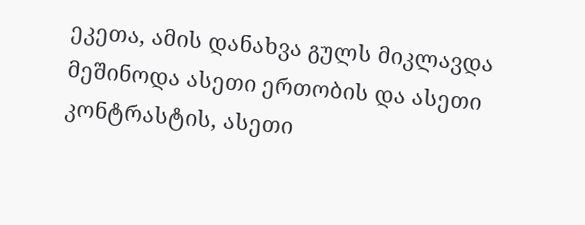ეკეთა, ამის დანახვა გულს მიკლავდა მეშინოდა ასეთი ერთობის და ასეთი კონტრასტის, ასეთი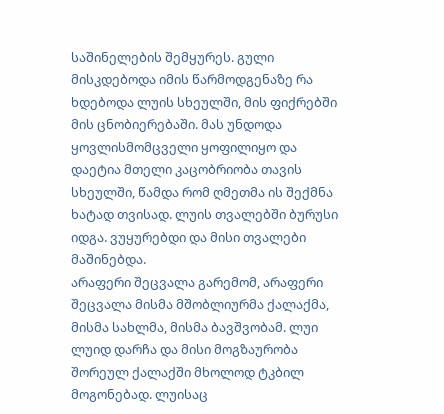საშინელების შემყურეს. გული მისკდებოდა იმის წარმოდგენაზე რა ხდებოდა ლუის სხეულში, მის ფიქრებში მის ცნობიერებაში. მას უნდოდა ყოვლისმომცველი ყოფილიყო და დაეტია მთელი კაცობრიობა თავის სხეულში, წამდა რომ ღმეთმა ის შექმნა ხატად თვისად. ლუის თვალებში ბურუსი იდგა. ვუყურებდი და მისი თვალები მაშინებდა.
არაფერი შეცვალა გარემომ, არაფერი შეცვალა მისმა მშობლიურმა ქალაქმა, მისმა სახლმა, მისმა ბავშვობამ. ლუი ლუიდ დარჩა და მისი მოგზაურობა შორეულ ქალაქში მხოლოდ ტკბილ მოგონებად. ლუისაც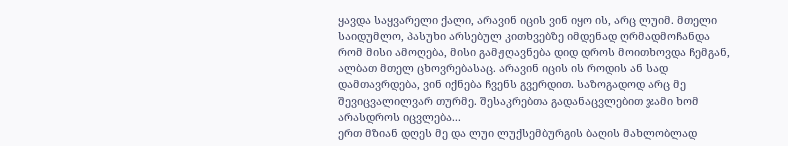ყავდა საყვარელი ქალი, არავინ იცის ვინ იყო ის, არც ლუიმ. მთელი საიდუმლო, პასუხი არსებულ კითხვებზე იმდენად ღრმადმოჩანდა რომ მისი ამოღება, მისი გამჟღავნება დიდ დროს მოითხოვდა ჩემგან, ალბათ მთელ ცხოვრებასაც. არავინ იცის ის როდის ან სად დამთავრდება, ვინ იქნება ჩვენს გვერდით. საზოგადოდ არც მე შევიცვალილვარ თურმე. შესაკრებთა გადანაცვლებით ჯამი ხომ არასდროს იცვლება...
ერთ მზიან დღეს მე და ლუი ლუქსემბურგის ბაღის მახლობლად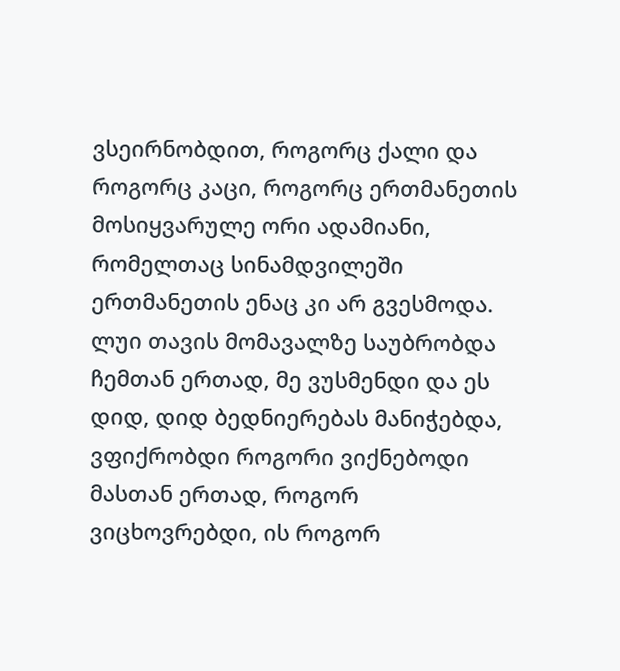ვსეირნობდით, როგორც ქალი და როგორც კაცი, როგორც ერთმანეთის მოსიყვარულე ორი ადამიანი, რომელთაც სინამდვილეში ერთმანეთის ენაც კი არ გვესმოდა. ლუი თავის მომავალზე საუბრობდა ჩემთან ერთად, მე ვუსმენდი და ეს დიდ, დიდ ბედნიერებას მანიჭებდა, ვფიქრობდი როგორი ვიქნებოდი მასთან ერთად, როგორ ვიცხოვრებდი, ის როგორ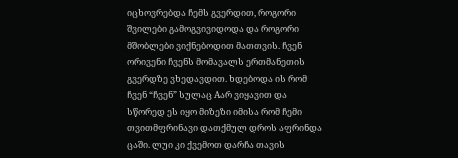იცხოვრებდა ჩემს გვერდით, როგორი შვილები გამოგვივიდოდა და როგორი მშობლები ვიქნებოდით მათთვის. ჩვენ ორივენი ჩვენს მომავალს ერთმანეთის გვერდზე ვხედავდით. ხდებოდა ის რომ ჩვენ “ჩვენ” სულაც Aარ ვიყავით და სწორედ ეს იყო მიზეზი იმისა რომ ჩემი თვითმფრინავი დათქმულ დროს აფრინდა ცაში. ლუი კი ქვემოთ დარჩა თავის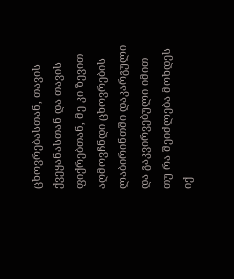ცხოვრებასთან, თავის ქვეყანასთან და თავის ფიქრებთან, მე კი ზევით აღმოვჩნდი ცხოვრების ლაბირინთში დაკარგული და გაკვირვებული იმით თუ რა შეიძლება მოხდეს იქ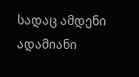სადაც ამდენი ადამიანი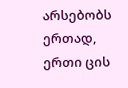არსებობს ერთად, ერთი ცის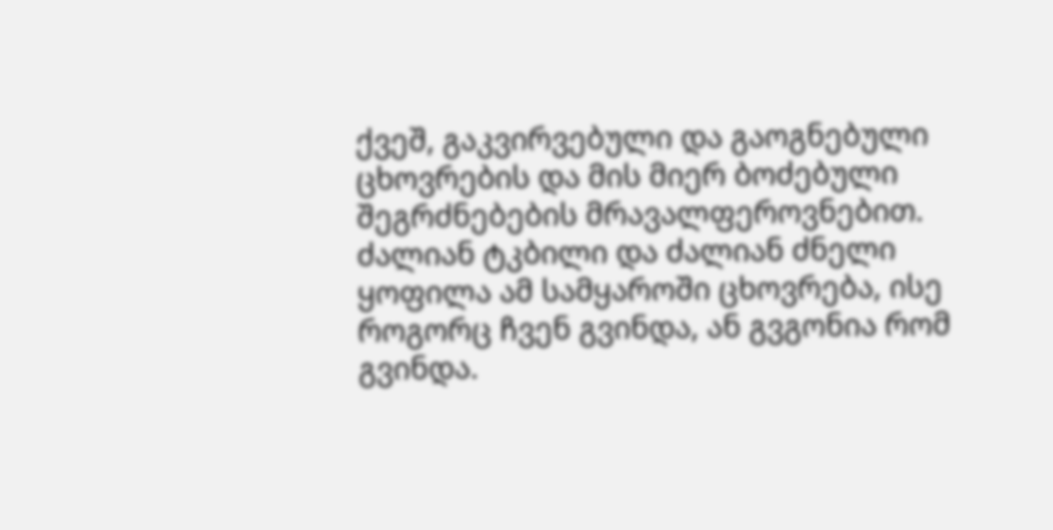ქვეშ, გაკვირვებული და გაოგნებული ცხოვრების და მის მიერ ბოძებული შეგრძნებების მრავალფეროვნებით. ძალიან ტკბილი და ძალიან ძნელი ყოფილა ამ სამყაროში ცხოვრება, ისე როგორც ჩვენ გვინდა, ან გვგონია რომ გვინდა.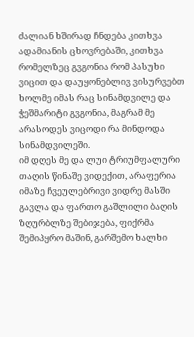ძალიან ხშირად ჩნდება კითხვა ადამიანის ცხოვრებაში, კითხვა რომელზეც გვგონია რომ პასუხი ვიცით და დაუყონებლივ ვისურვებთ ხოლმე იმას რაც სინამდვილე და ჭეშმარიტი გვგონია, მაგრამ მე არასოდეს ვიცოდი რა მინდოდა სინამდვილეში.
იმ დღეს მე და ლუი ტრიუმფალური თაღის წინაშე ვიდექით, არაფერია იმაზე ჩვეულებრივი ვიდრე მასში გავლა და ფართო გაშლილი ბაღის ზღურბლზე შებიჯება, ფიქრმა შემიპყრო მაშინ, გარშემო ხალხი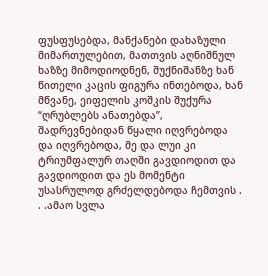ფუსფუსებდა, მანქანები დახაზული მიმართულებით, მათთვის აღნიშნულ ხაზზე მიმოდიოდნენ, შუქნიშანზე ხან წითელი კაცის ფიგურა ინთებოდა, ხან მწვანე, ეიფელის კოშკის შუქურა “ღრუბლებს ანათებდა”, შადრევნებიდან წყალი იღვრებოდა და იღვრებოდა, მე და ლუი კი ტრიუმფალურ თაღში გავდიოდით და გავდიოდით და ეს მომენტი უსასრულოდ გრძელდებოდა ჩემთვის . . .ამაო სვლა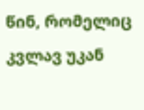წინ, რომელიც კვლავ უკან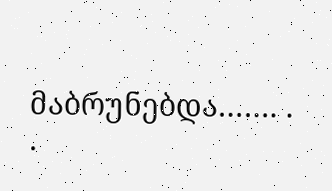მაბრუნებდა……. . .